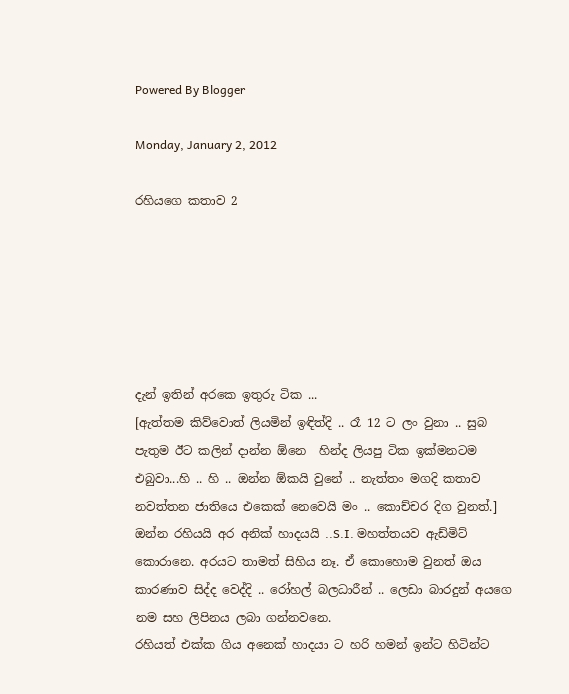Powered By Blogger

Monday, January 2, 2012

රහියගෙ කතාව 2






දැන් ඉතින් අරකෙ ඉතුරු ටික ...
[ඇත්තම කිව්වොත් ලියමින් ඉඳිත්දි .. රෑ 12 ට ලං වුනා .. සුබ පැතුම ඊට කලින් දාන්න ඕනෙ  හින්ද ලියපු ටික ඉක්මනටම එබුවා...හි .. හි .. ඔන්න ඕකයි වුනේ .. නැත්තං මගදි කතාව නවත්තන ජාතියෙ එකෙක් නෙවෙයි මං .. කොච්චර දිග වුනත්.]
ඔන්න රහියයි අර අනික් හාදයයි ..S.I. මහත්තයව ඇඩ්මිට් කොරානෙ. අරයට තාමත් සිහිය නෑ. ඒ කොහොම වුනත් ඔය කාරණාව සිද්ද වෙද්දි .. රෝහල් බලධාරීන් .. ලෙඩා බාරදුන් අයගෙ නම සහ ලිපිනය ලබා ගන්නවනෙ.
රහියත් එක්ක ගිය අනෙක් හාදයා ට හරි හමන් ඉන්ට හිටින්ට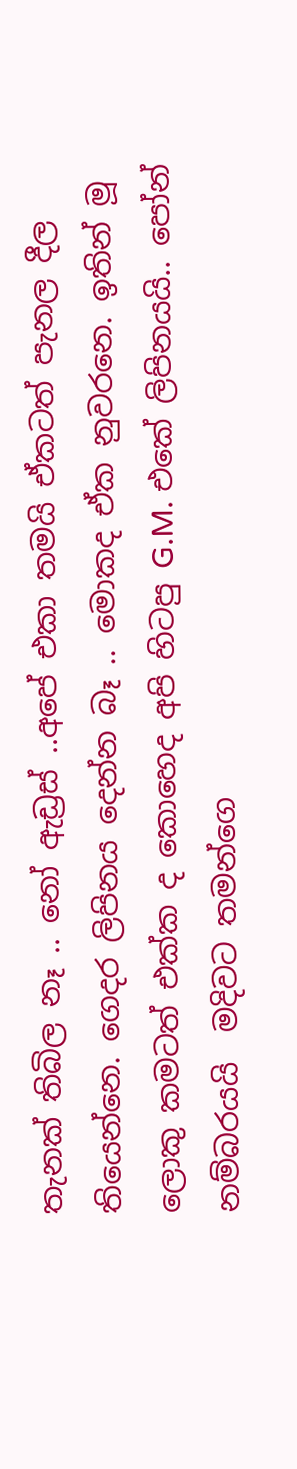තැනක් තිබිල නෑ .. නෝ ඇඩ්‍රස් ..අපේ එකා තමයි ඒකටත් පැනල දීල තියෙන්නෙ. ගෙදර ලිපිනය දෙන්න බෑ .. මොකද ඒක නුවරනෙ. ඉතින් මූ ලොකු කමටත් එක්ක ද කොහෙද අපි හිටපු G.M. එකේ ලිපිනයයි.. පෝන් නම්බරයයි  මදිවට තමන්ගෙ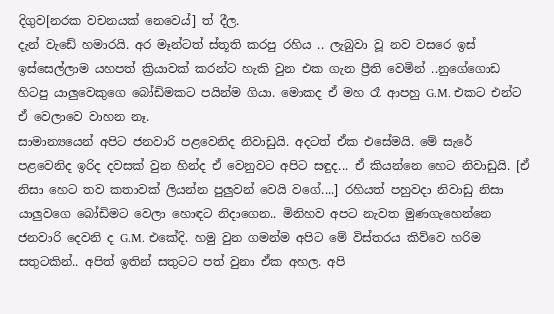දිගුව[නරක වචනයක් නෙවෙය්] ත් දීල.
දැන් වැඩේ හමාරයි. අර මෑන්ටත් ස්තූති කරපු රහිය .. ලැබුවා වූ නව වසරෙ ඉස් ඉස්සෙල්ලාම යහපත් ක්‍රියාවක් කරන්ට හැකි වුන එක ගැන ප්‍රීති වෙමින් ..නුගේගොඩ හිටපු යාලුවෙකුගෙ බෝඩිමකට පයින්ම ගියා. මොකද ඒ මහ රෑ ආපහු G.M. එකට එන්ට ඒ වෙලාවෙ වාහන නෑ.
සාමාන්‍යයෙන් අපිට ජනවාරි පළවෙනිද නිවාඩුයි. අදටත් ඒක එසේමයි. මේ සැරේ පළවෙනිද ඉරිද දවසක් වුන හින්ද ඒ වෙනුවට අපිට සඳුද... ඒ කියන්නෙ හෙට නිවාඩුයි. [ඒ නිසා හෙට තව කතාවක් ලියන්න පුලුවන් වෙයි වගේ....] රහියත් පහුවදා නිවාඩු නිසා යාලුවගෙ බෝඩිමට වෙලා හොඳට නිදාගෙන.. මිනිහව අපට නැවත මුණගැහෙන්නෙ ජනවාරි දෙවනි ද G.M. එකේදි. හමු වුන ගමන්ම අපිට මේ විස්තරය කිව්වෙ හරිම සතුටකින්.. අපිත් ඉතින් සතුටට පත් වුනා ඒක අහල. අපි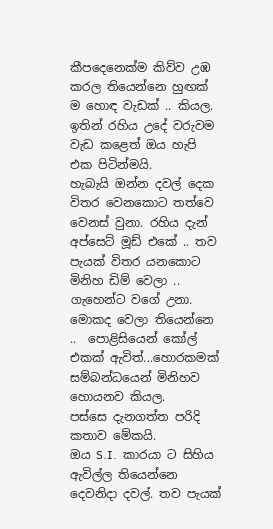කීපදෙනෙක්ම කිව්ව උඹ කරල තියෙන්නෙ හුඟක් ම හොඳ වැඩක් .. කියල. ඉතින් රහිය උදේ වරුවම වැඩ කළෙත් ඔය හැපි එක පිටින්මයි.
හැබැයි ඔන්න දවල් දෙක විතර වෙනකොට තත්වෙ වෙනස් වුනා. රහිය දැන් අප්සෙට් මූඩ් එකේ .. තව පැයක් විතර යනකොට මිනිහ ඩිම් වෙලා .. ගැහෙන්ට වගේ උනා. මොකද වෙලා තියෙන්නෙ ..  පොළිසියෙන් කෝල් එකක් ඇවිත්...හොරකමක් සම්බන්ධයෙන් මිනිහව හොයනව කියල.
පස්සෙ දැනගත්ත පරිදි කතාව මේකයි.
ඔය S.I.  කාරයා ට සිහිය ඇවිල්ල තියෙන්නෙ දෙවනිදා දවල්. තව පැයක්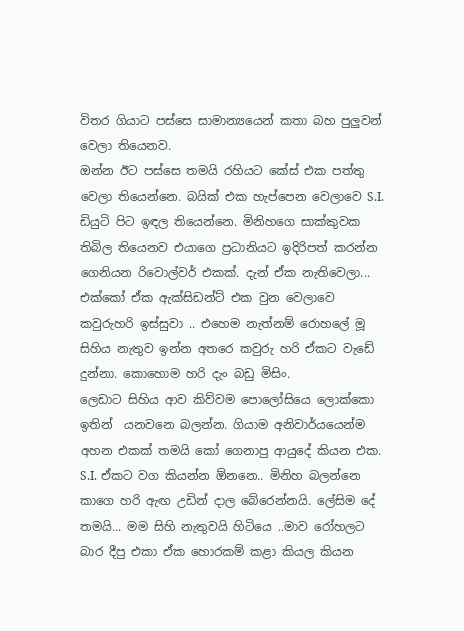විතර ගියාට පස්සෙ සාමාන්‍යයෙන් කතා බහ පුලුවන් වෙලා තියෙනව.
ඔන්න ඊට පස්සෙ තමයි රහියට කේස් එක පත්තු වෙලා තියෙන්නෙ. බයික් එක හැප්පෙන වෙලාවෙ S.I. ඩියුටි පිට ඉඳල තියෙන්නෙ. මිනිහගෙ සාක්කුවක තිබිල තියෙනව එයාගෙ ප්‍රධානියට ඉදිරිපත් කරන්න ගෙනියන රිවොල්වර් එකක්. දැන් ඒක නැතිවෙලා... එක්කෝ ඒක ඇක්සිඩන්ට් එක වුන වෙලාවෙ කවුරුහරි ඉස්සුවා .. එහෙම නැත්නම් රොහලේ මූ සිහිය නැතුව ඉන්න අතරෙ කවුරු හරි ඒකට වැඩේ දුන්නා. කොහොම හරි දැං බඩු මිසිං.
ලෙඩාට සිහිය ආව කිව්වම පොලෝසියෙ ලොක්කො ඉතින්  යනවනෙ බලන්න. ගියාම අනිවාර්යයෙන්ම අහන එකක් තමයි කෝ ගෙනාපු ආයුදේ කියන එක. S.I. ඒකට වග කියන්න ඕනනෙ.. මිනිහ බලන්නෙ කාගෙ හරි ඇඟ උඩින් දාල බේරෙන්නයි. ලේසිම දේ තමයි... මම සිහි නැතුවයි හිටියෙ ..මාව රෝහලට බාර දීපු එකා ඒක හොරකම් කළා කියල කියන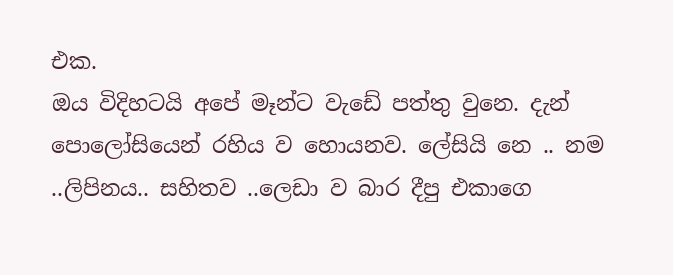එක.
ඔය විදිහටයි අපේ මෑන්ට වැඩේ පත්තු වුනෙ. දැන් පොලෝසියෙන් රහිය ව හොයනව. ලේසියි නෙ .. නම ..ලිපිනය.. සහිතව ..ලෙඩා ව බාර දීපු එකාගෙ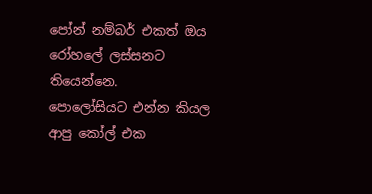පෝන් නම්බර් එකත් ඔය රෝහලේ ලස්සනට තියෙන්නෙ.
පොලෝසියට එන්න කියල ආපු කෝල් එක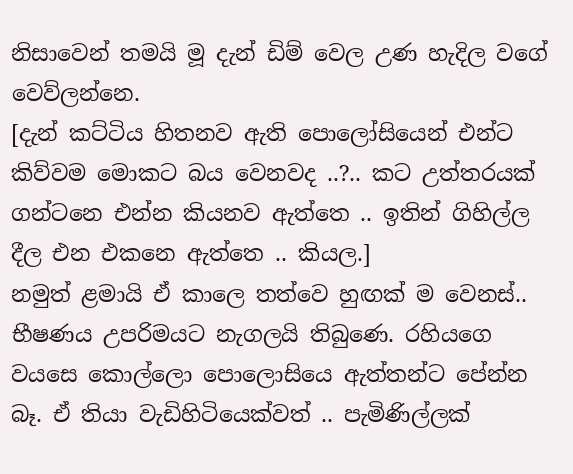නිසාවෙන් තමයි මූ දැන් ඩිම් වෙල උණ හැදිල වගේ වෙව්ලන්නෙ.
[දැන් කට්ටිය හිතනව ඇති පොලෝසියෙන් එන්ට කිව්වම මොකට බය වෙනවද ..?.. කට උත්තරයක් ගන්ටනෙ එන්න කියනව ඇත්තෙ .. ඉතින් ගිහිල්ල දීල එන එකනෙ ඇත්තෙ .. කියල.]
නමුත් ළමායි ඒ කාලෙ තත්වෙ හුඟක් ම වෙනස්.. භීෂණය උපරිමයට නැගලයි තිබුණෙ. රහියගෙ වයසෙ කොල්ලො පොලොසියෙ ඇත්තන්ට පේන්න බෑ. ඒ තියා වැඩිහිටියෙක්වත් .. පැමිණිල්ලක්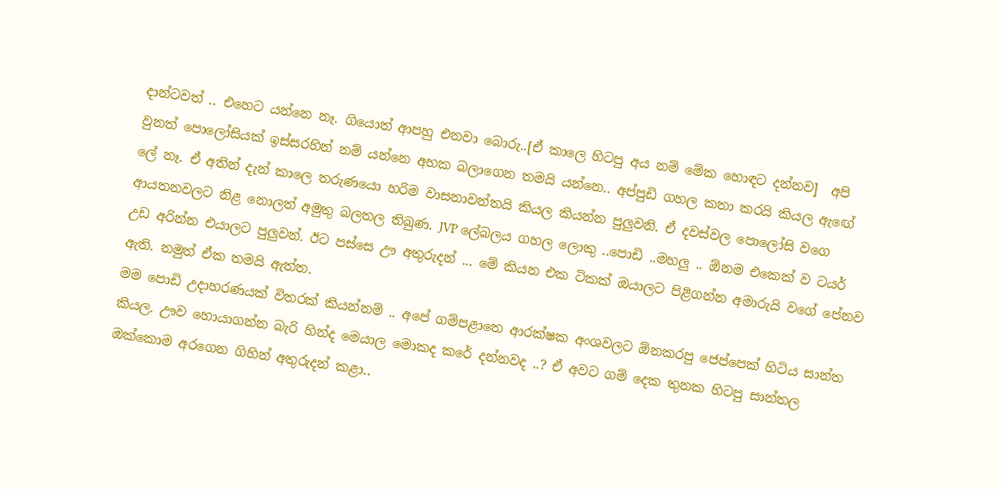දාන්ටවත් .. එහෙට යන්නෙ නෑ. ගියොත් ආපහු එනවා බොරු..[ඒ කාලෙ හිටපු අය නම් මේක හොඳට දන්නව]  අපි වුනත් පොලෝසියක් ඉස්සරහින් නම් යන්නෙ අහක බලාගෙන තමයි යන්නෙ.. අප්පුඩි ගහල කතා කරයි කියල ඇඟේ ලේ නෑ. ඒ අතින් දැන් කාලෙ තරුණයො හරිම වාසනාවන්තයි කියල කියන්න පුලුවනි. ඒ දවස්වල පොලෝසි වගෙ ආයතනවලට නිළ නොලත් අමුතු බලතල තිබුණ. JVP ලේබලය ගහල ලොකු ..පොඩි ..මහලු .. ඕනම එකෙක් ව ටයර් උඩ අරින්න එයාලට පුලුවන්. ඊට පස්සෙ ඌ අතුරුදන් ... මේ කියන එක ටිකක් ඔයාලට පිළිගන්න අමාරුයි වගේ පේනව ඇති. නමුත් ඒක තමයි ඇත්ත.
මම පොඩි උදාහරණයක් විතරක් කියන්නම් .. අපේ ගම්පළාතෙ ආරක්ෂක අංශවලට ඕනකරපු ජෙප්පෙක් හිටිය සාන්ත කියල. ඌව හොයාගන්න බැරි හින්ද මෙයාල මොකද කරේ දන්නවද ..? ඒ අවට ගම් දෙක තුනක හිටපු සාන්තල ඔක්කොම අරගෙන ගිහින් අතුරුදන් කළා..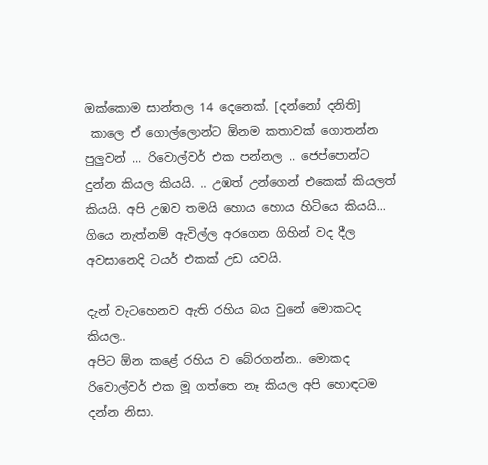ඔක්කොම සාන්තල 14 දෙනෙක්. [දන්නෝ දනිති]
 කාලෙ ඒ ගොල්ලොන්ට ඕනම කතාවක් ගොතන්න පුලුවන් ... රිවොල්වර් එක පන්නල .. ජෙප්පොන්ට දුන්න කියල කියයි. .. උඹත් උන්ගෙන් එකෙක් කියලත් කියයි. අපි උඹව තමයි හොය හොය හිටියෙ කියයි... ගියෙ නැත්නම් ඇවිල්ල අරගෙන ගිහින් වද දීල අවසානෙදි ටයර් එකක් උඩ යවයි.

දැන් වැටහෙනව ඇති රහිය බය වුනේ මොකටද කියල..
අපිට ඕන කළේ රහිය ව බේරගන්න.. මොකද රිවොල්වර් එක මූ ගත්තෙ නෑ කියල අපි හොඳටම දන්න නිසා.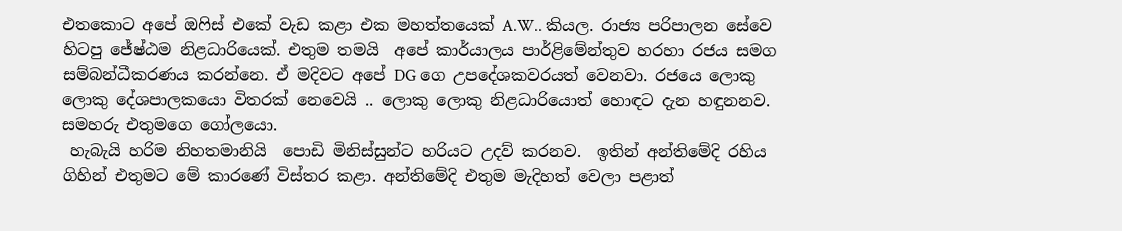එතකොට අපේ ඔෆිස් එකේ වැඩ කළා එක මහත්තයෙක් A.W.. කියල. රාජ්‍ය පරිපාලන සේවෙ හිටපු ජේෂ්ඨම නිළධාරියෙක්. එතුම තමයි  අපේ කාර්යාලය පාර්ළිමේන්තුව හරහා රජය සමග සම්බන්ධීකරණය කරන්නෙ. ඒ මදිවට අපේ DG ගෙ උපදේශකවරයත් වෙනවා. රජයෙ ලොකු ලොකු දේශපාලකයො විතරක් නෙවෙයි .. ලොකු ලොකු නිළධාරියොත් හොඳට දැන හඳුනනව. සමහරු එතුමගෙ ගෝලයො.
 හැබැයි හරිම නිහතමානියි  පොඩි මිනිස්සුන්ට හරියට උදව් කරනව.  ඉතින් අන්තිමේදි රහිය ගිහින් එතුමට මේ කාරණේ විස්තර කළා. අන්තිමේදි එතුම මැදිහත් වෙලා පළාත්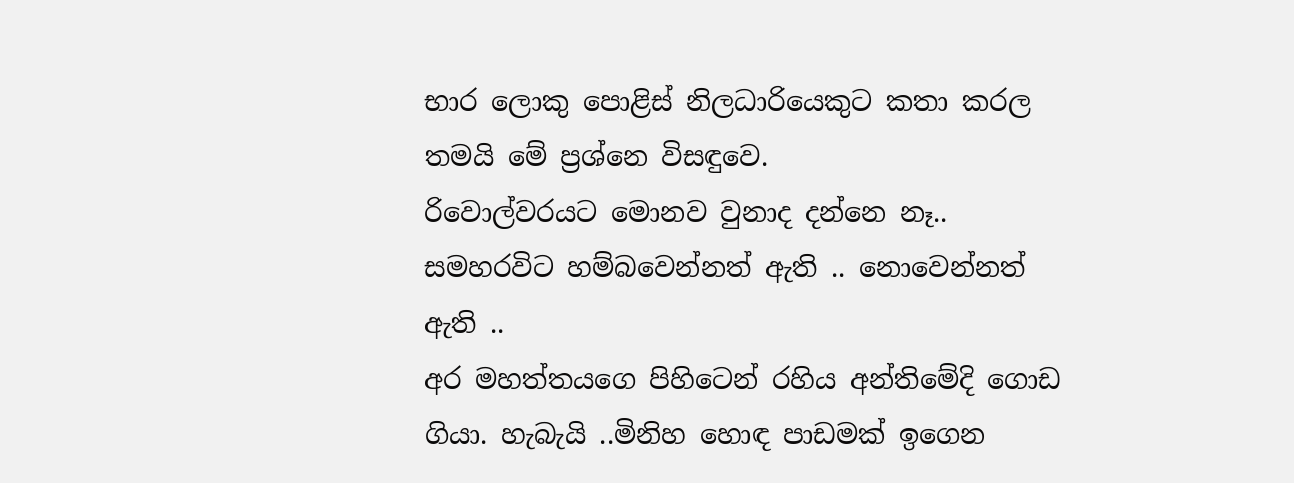භාර ලොකු පොළිස් නිලධාරියෙකුට කතා කරල තමයි මේ ප්‍රශ්නෙ විසඳුවෙ.
රිවොල්වරයට මොනව වුනාද දන්නෙ නෑ.. සමහරවිට හම්බවෙන්නත් ඇති .. නොවෙන්නත් ඇති ..
අර මහත්තයගෙ පිහිටෙන් රහිය අන්තිමේදි ගොඩ ගියා. හැබැයි ..මිනිහ හොඳ පාඩමක් ඉගෙන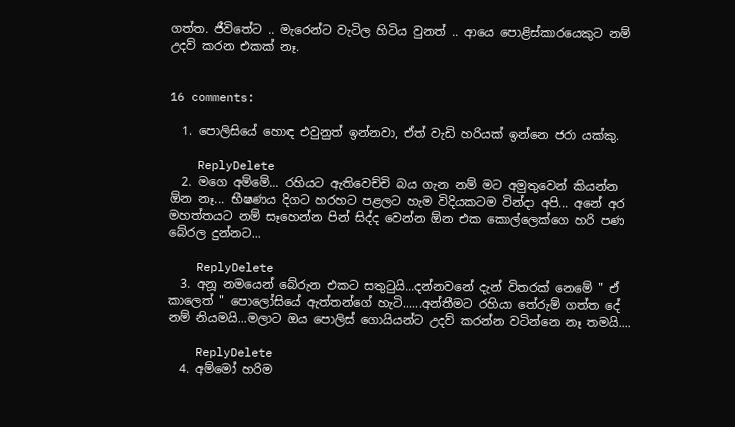ගත්ත. ජීවිතේට .. මැරෙන්ට වැටිල හිටිය වුනත් .. ආයෙ පොළිස්කාරයෙකුට නම් උදව් කරන එකක් නෑ.


16 comments:

  1. පොලිසියේ හොඳ එවුනුත් ඉන්නවා, ඒත් වැඩි හරියක් ඉන්නෙ ජරා යක්කු.

    ReplyDelete
  2. මගෙ අම්මේ... රහියට ඇතිවෙච්චි බය ගැන නම් මට අමුතුවෙන් කියන්න ඕන නෑ... භීෂණය දිගට හරහට පළලට හැම විදියකටම වින්දා අපි... අනේ අර මහත්තයට නම් සෑහෙන්න පින් සිද්ද වෙන්න ඕන එක කොල්ලෙක්ගෙ හරි පණ බේරල දුන්නට...

    ReplyDelete
  3. අනූ නමයෙන් බේරුන එකට සතුටුයි...දන්නවනේ දැන් විතරක් නෙමේ " ඒ කාලෙත් " පොලෝසියේ ඇත්තන්ගේ හැටි......අන්තීමට රහියා තේරුම් ගත්ත දේ නම් නියමයි...මලාට ඔය පොලිස් ගොයියන්ට උදව් කරන්න වටින්නෙ නෑ තමයි....

    ReplyDelete
  4. අම්මෝ හරිම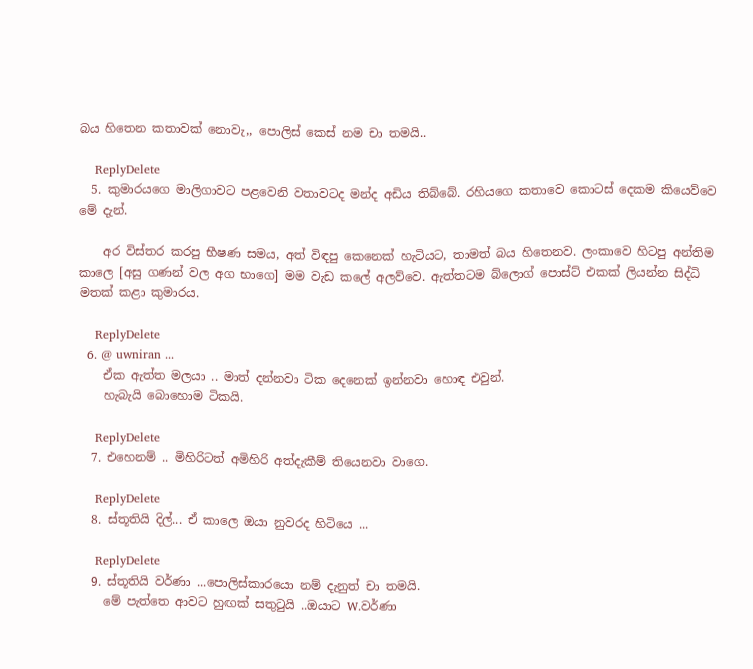බය හිතෙන කතාවක් නොවැ,, පොලිස් කෙස් නම චා තමයි..

    ReplyDelete
  5. කුමාරයගෙ මාලිගාවට පළවෙනි වතාවටද මන්ද අඩිය තිබ්බේ. රහියගෙ කතාවෙ කොටස් දෙකම කියෙව්වෙ මේ දැන්.

    අර විස්තර කරපු භීෂණ සමය, අත් විඳපු කෙනෙක් හැටියට, තාමත් බය හිතෙනව. ලංකාවෙ හිටපු අන්තිම කාලෙ [අසු ගණන් වල අග භාගෙ] මම වැඩ කලේ අලව්වෙ. ඇත්තටම බ්ලොග් පොස්ට් එකක් ලියන්න සිද්ධි මතක් කළා කුමාරය.

    ReplyDelete
  6. @ uwniran ...
    ඒක ඇත්ත මලයා .. මාත් දන්නවා ටික දෙනෙක් ඉන්නවා හොඳ එවුන්.
    හැබැයි බොහොම ටිකයි.

    ReplyDelete
  7. එහෙනම් .. මිහිරිටත් අමිහිරි අත්දැකීම් තියෙනවා වාගෙ.

    ReplyDelete
  8. ස්තූතියි දිල්... ඒ කාලෙ ඔයා නුවරද හිටියෙ ...

    ReplyDelete
  9. ස්තූතියි වර්ණා ...පොලිස්කාරයො නම් දැනුත් චා තමයි.
    මේ පැත්තෙ ආවට හුඟක් සතුටුයි ..ඔයාට W.වර්ණා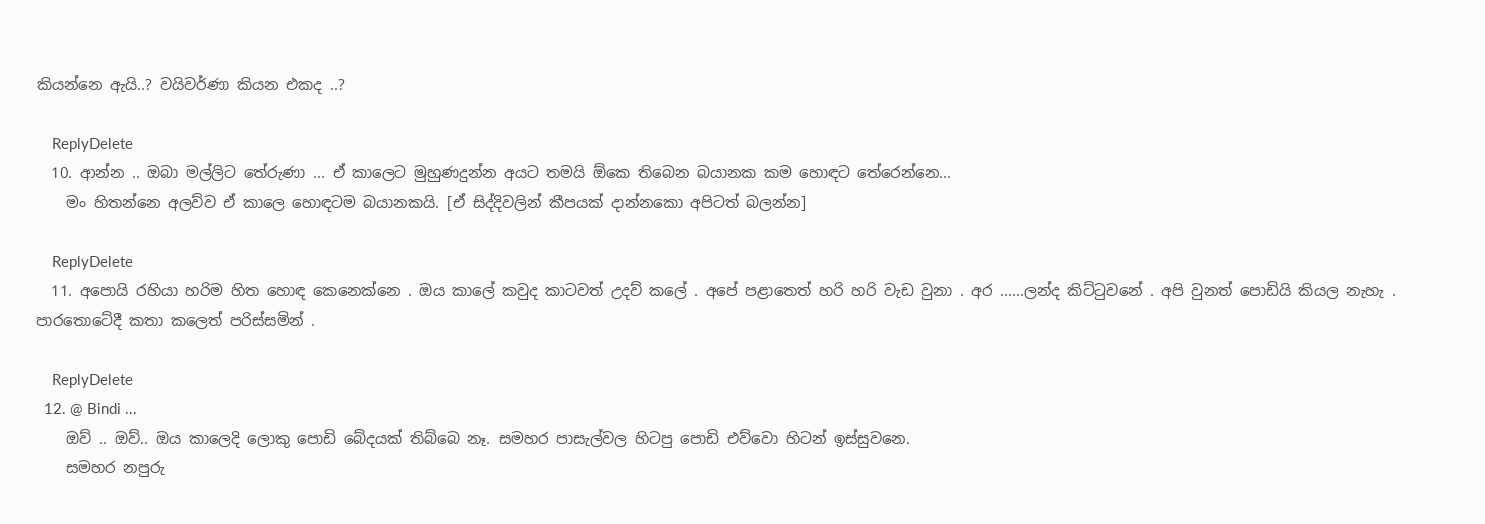කියන්නෙ ඇයි..? වයිවර්ණා කියන එකද ..?

    ReplyDelete
  10. ආන්න .. ඔබා මල්ලිට තේරුණා ... ඒ කාලෙට මුහුණදුන්න අයට තමයි ඕකෙ තිබෙන බයානක කම හොඳට තේරෙන්නෙ...
    මං හිතන්නෙ අලව්ව ඒ කාලෙ හොඳටම බයානකයි. [ඒ සිද්දිවලින් කීපයක් දාන්නකො අපිටත් බලන්න]

    ReplyDelete
  11. අපොයි රහියා හරිම හිත හොඳ කෙනෙක්නෙ . ඔය කාලේ කවුද කාටවත් උදව් කලේ . අපේ පළාතෙත් හරි හරි වැඩ වුනා . අර ......ලන්ද කිට්ටුවනේ . අපි වුනත් පොඩියි කියල නැහැ . පාරතොටේදී කතා කලෙත් පරිස්සමින් .

    ReplyDelete
  12. @ Bindi ...
    ඔව් .. ඔව්.. ඔය කාලෙදි ලොකු පොඩි බේදයක් තිබ්බෙ නෑ. සමහර පාසැල්වල හිටපු පොඩි එව්වො හිටන් ඉස්සුවනෙ.
    සමහර නපුරු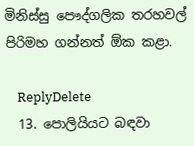මිනිස්සු පෞද්ගලික තරහවල් පිරිමහ ගන්නත් ඕක කළා.

    ReplyDelete
  13. පොලියියට බඳවා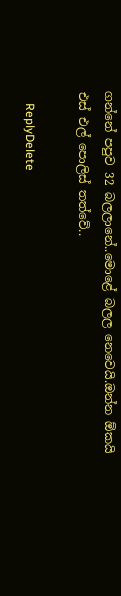ගන්නේ පපුව 32 බලලානේ..මොළේ බලල නෙවෙයි.ඔන්න ඕකයි එස් එල් පොලිස් තත්වේ..

    ReplyDelete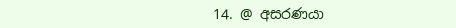14. @ අසරණයා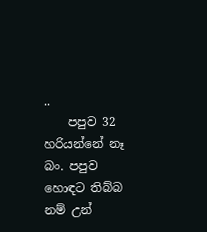..
    පපුව 32 හරියන්නේ නෑ බං. පපුව හොඳට තිබ්බ නම් උන්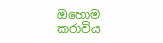ඔහොම කරාවිය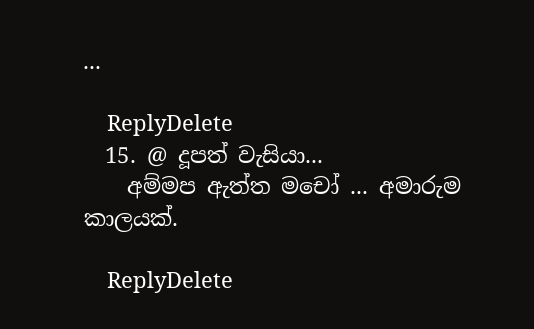...

    ReplyDelete
  15. @ දූපත් වැසියා...
    අම්මප ඇත්ත මචෝ ... අමාරුම කාලයක්.

    ReplyDelete